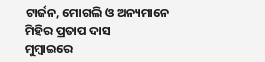ଟାର୍ଜନ, ମୋଗଲି ଓ ଅନ୍ୟମାନେ
ମିହିର ପ୍ରତାପ ଦାସ
ମୁମ୍ବାଇରେ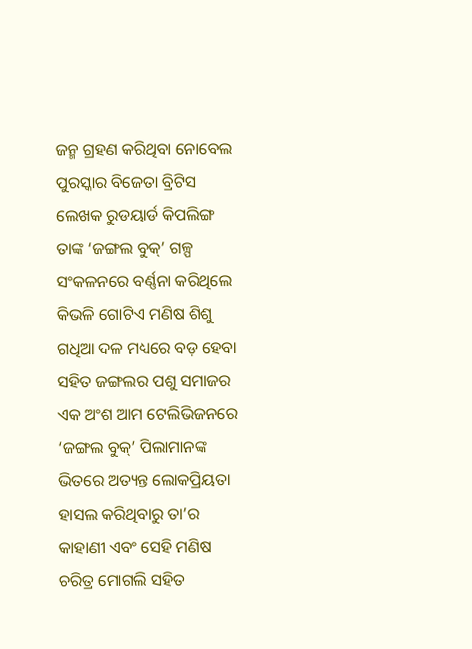ଜନ୍ମ ଗ୍ରହଣ କରିଥିବା ନୋବେଲ ପୁରସ୍କାର ବିଜେତା ବ୍ରିଟିସ ଲେଖକ ରୁଡୟାର୍ଡ କିପଲିଙ୍ଗ ତାଙ୍କ ‘ଜଙ୍ଗଲ ବୁକ୍’ ଗଳ୍ପ ସଂକଳନରେ ବର୍ଣ୍ଣନା କରିଥିଲେ କିଭଳି ଗୋଟିଏ ମଣିଷ ଶିଶୁ ଗଧିଆ ଦଳ ମଧ୍ୟରେ ବଡ଼ ହେବା ସହିତ ଜଙ୍ଗଲର ପଶୁ ସମାଜର ଏକ ଅଂଶ ଆମ ଟେଲିଭିଜନରେ ‘ଜଙ୍ଗଲ ବୁକ୍’ ପିଲାମାନଙ୍କ ଭିତରେ ଅତ୍ୟନ୍ତ ଲୋକପ୍ରିୟତା ହାସଲ କରିଥିବାରୁ ତା’ର କାହାଣୀ ଏବଂ ସେହି ମଣିଷ ଚରିତ୍ର ମୋଗଲି ସହିତ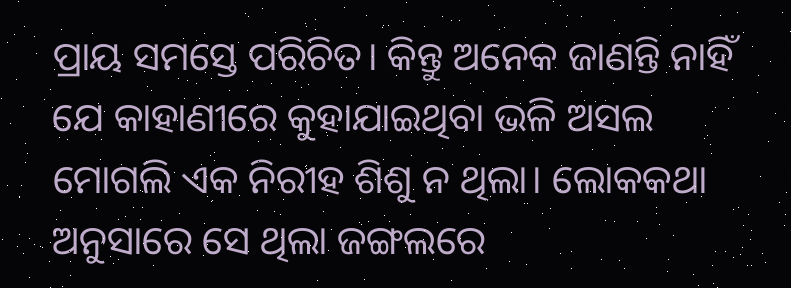ପ୍ରାୟ ସମସ୍ତେ ପରିଚିତ। କିନ୍ତୁ ଅନେକ ଜାଣନ୍ତି ନାହିଁ ଯେ କାହାଣୀରେ କୁହାଯାଇଥିବା ଭଳି ଅସଲ ମୋଗଲି ଏକ ନିରୀହ ଶିଶୁ ନ ଥିଲା। ଲୋକକଥା ଅନୁସାରେ ସେ ଥିଲା ଜଙ୍ଗଲରେ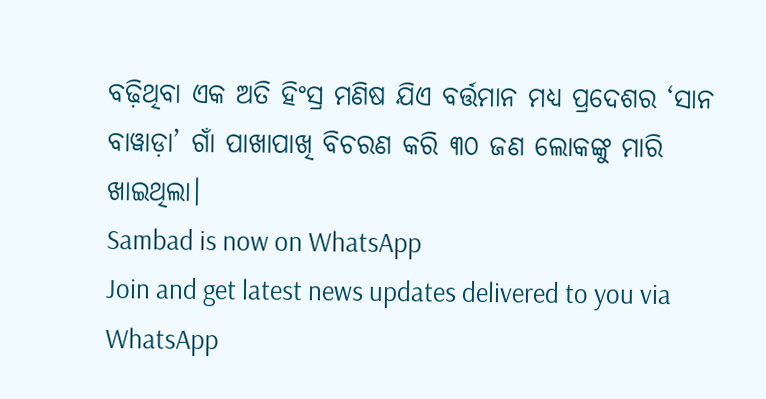ବଢ଼ିଥିବା ଏକ ଅତି ହିଂସ୍ର ମଣିଷ ଯିଏ ବର୍ତ୍ତମାନ ମଧ୍ୟ ପ୍ରଦେଶର ‘ସାନ ବାୱାଡ଼ା’ ଗାଁ ପାଖାପାଖି ବିଚରଣ କରି ୩୦ ଜଣ ଲୋକଙ୍କୁ ମାରି ଖାଇଥିଲା।
Sambad is now on WhatsApp
Join and get latest news updates delivered to you via WhatsApp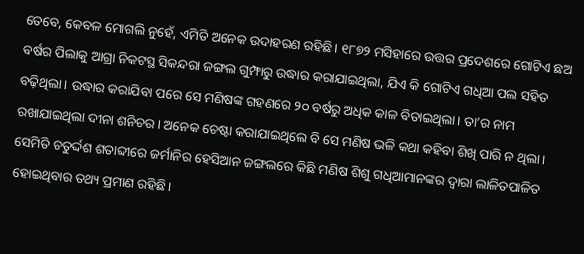ତେବେ, କେବଳ ମୋଗଲି ନୁହେଁ, ଏମିତି ଅନେକ ଉଦାହରଣ ରହିଛି। ୧୮୭୨ ମସିହାରେ ଉତ୍ତର ପ୍ରଦେଶରେ ଗୋଟିଏ ଛଅ ବର୍ଷର ପିଲାକୁ ଆଗ୍ରା ନିକଟସ୍ଥ ସିକନ୍ଦରା ଜଙ୍ଗଲ ଗୁମ୍ଫାରୁ ଉଦ୍ଧାର କରାଯାଇଥିଲା, ଯିଏ କି ଗୋଟିଏ ଗଧିଆ ପଲ ସହିତ ବଢ଼ିଥିଲା। ଉଦ୍ଧାର କରାଯିବା ପରେ ସେ ମଣିଷଙ୍କ ଗହଣରେ ୨୦ ବର୍ଷରୁ ଅଧିକ କାଳ ବିତାଇଥିଲା। ତା’ର ନାମ ରଖାଯାଇଥିଲା ଦୀନା ଶନିଚର। ଅନେକ ଚେଷ୍ଟା କରାଯାଇଥିଲେ ବି ସେ ମଣିଷ ଭଳି କଥା କହିବା ଶିଖି ପାରି ନ ଥିଲା। ସେମିତି ଚତୁର୍ଦ୍ଦଶ ଶତାବ୍ଦୀରେ ଜର୍ମାନିର ହେସିଆନ ଜଙ୍ଗଲରେ କିଛି ମଣିଷ ଶିଶୁ ଗଧିଆମାନଙ୍କର ଦ୍ୱାରା ଲାଳିତପାଳିତ ହୋଇଥିବାର ତଥ୍ୟ ପ୍ରମାଣ ରହିଛି।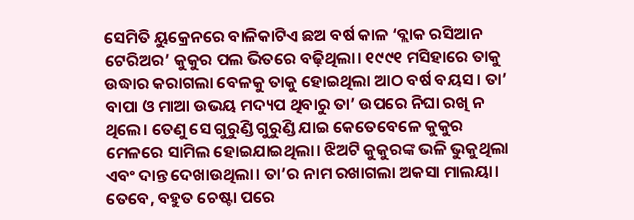ସେମିତି ୟୁକ୍ରେନରେ ବାଳିକାଟିଏ ଛଅ ବର୍ଷ କାଳ ‘ବ୍ଲାକ ରସିଆନ ଟେରିଅର’ କୁକୁର ପଲ ଭିତରେ ବଢ଼ିଥିଲା। ୧୯୯୧ ମସିହାରେ ତାକୁ ଉଦ୍ଧାର କରାଗଲା ବେଳକୁ ତାକୁ ହୋଇଥିଲା ଆଠ ବର୍ଷ ବୟସ। ତା’ ବାପା ଓ ମାଆ ଉଭୟ ମଦ୍ୟପ ଥିବାରୁ ତା’ ଉପରେ ନିଘା ରଖି ନ ଥିଲେ। ତେଣୁ ସେ ଗୁରୁଣ୍ଡି ଗୁରୁଣ୍ଡି ଯାଇ କେତେବେଳେ କୁକୁର ମେଳରେ ସାମିଲ ହୋଇଯାଇଥିଲା। ଝିଅଟି କୁକୁରଙ୍କ ଭଳି ଭୁକୁଥିଲା ଏବଂ ଦାନ୍ତ ଦେଖାଉଥିଲା। ତା’ର ନାମ ରଖାଗଲା ଅକସା ମାଲୟା। ତେବେ, ବହୁତ ଚେଷ୍ଟା ପରେ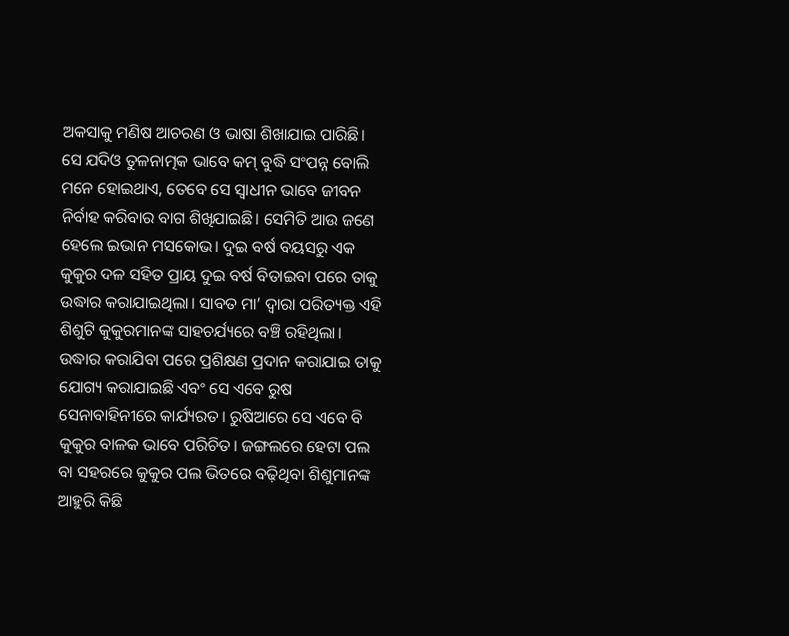ଅକସାକୁ ମଣିଷ ଆଚରଣ ଓ ଭାଷା ଶିଖାଯାଇ ପାରିଛି। ସେ ଯଦିଓ ତୁଳନାତ୍ମକ ଭାବେ କମ୍ ବୁଦ୍ଧି ସଂପନ୍ନ ବୋଲି ମନେ ହୋଇଥାଏ, ତେବେ ସେ ସ୍ବାଧୀନ ଭାବେ ଜୀବନ ନିର୍ବାହ କରିବାର ବାଗ ଶିଖିଯାଇଛି। ସେମିତି ଆଉ ଜଣେ ହେଲେ ଇଭାନ ମସକୋଭ। ଦୁଇ ବର୍ଷ ବୟସରୁ ଏକ କୁକୁର ଦଳ ସହିତ ପ୍ରାୟ ଦୁଇ ବର୍ଷ ବିତାଇବା ପରେ ତାକୁ ଉଦ୍ଧାର କରାଯାଇଥିଲା। ସାବତ ମା’ ଦ୍ବାରା ପରିତ୍ୟକ୍ତ ଏହି ଶିଶୁଟି କୁକୁରମାନଙ୍କ ସାହଚର୍ଯ୍ୟରେ ବଞ୍ଚି ରହିଥିଲା। ଉଦ୍ଧାର କରାଯିବା ପରେ ପ୍ରଶିକ୍ଷଣ ପ୍ରଦାନ କରାଯାଇ ତାକୁ ଯୋଗ୍ୟ କରାଯାଇଛି ଏବଂ ସେ ଏବେ ରୁଷ ସେନାବାହିନୀରେ କାର୍ଯ୍ୟରତ। ରୁଷିଆରେ ସେ ଏବେ ବି କୁକୁର ବାଳକ ଭାବେ ପରିଚିତ। ଜଙ୍ଗଲରେ ହେଟା ପଲ ବା ସହରରେ କୁକୁର ପଲ ଭିତରେ ବଢ଼ିଥିବା ଶିଶୁମାନଙ୍କ ଆହୁରି କିଛି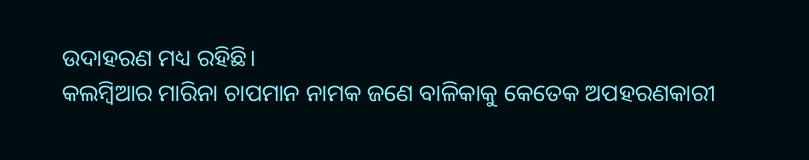ଉଦାହରଣ ମଧ୍ୟ ରହିଛି।
କଲମ୍ବିଆର ମାରିନା ଚାପମାନ ନାମକ ଜଣେ ବାଳିକାକୁ କେତେକ ଅପହରଣକାରୀ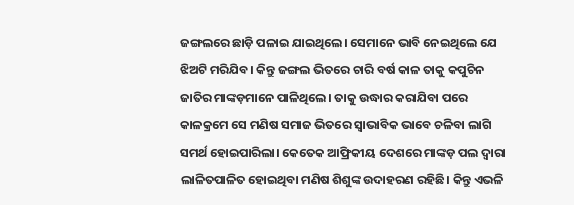ଜଙ୍ଗଲରେ ଛାଡ଼ି ପଳାଇ ଯାଇଥିଲେ। ସେମାନେ ଭାବି ନେଇଥିଲେ ଯେ ଝିଅଟି ମରିଯିବ। କିନ୍ତୁ ଜଙ୍ଗଲ ଭିତରେ ଚାରି ବର୍ଷ କାଳ ତାକୁ କପୁଚିନ ଜାତିର ମାଙ୍କଡ଼ମାନେ ପାଳିଥିଲେ। ତାକୁ ଉଦ୍ଧାର କରାଯିବା ପରେ କାଳକ୍ରମେ ସେ ମଣିଷ ସମାଜ ଭିତରେ ସ୍ବାଭାବିକ ଭାବେ ଚଳିବା ଲାଗି ସମର୍ଥ ହୋଇପାରିଲା। କେତେକ ଆଫ୍ରିକୀୟ ଦେଶରେ ମାଙ୍କଡ଼ ପଲ ଦ୍ବାରା ଲାଳିତପାଳିତ ହୋଇଥିବା ମଣିଷ ଶିଶୁଙ୍କ ଉଦାହରଣ ରହିଛି। କିନ୍ତୁ ଏଭଳି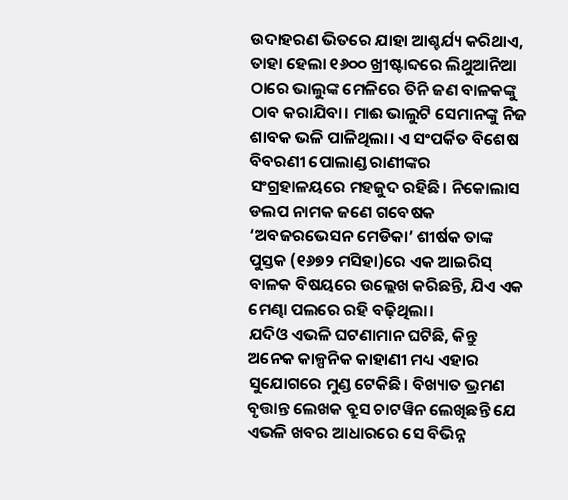ଉଦାହରଣ ଭିତରେ ଯାହା ଆଶ୍ଚର୍ଯ୍ୟ କରିଥାଏ, ତାହା ହେଲା ୧୬୦୦ ଖ୍ରୀଷ୍ଟାବ୍ଦରେ ଲିଥୁଆନିଆ ଠାରେ ଭାଲୁଙ୍କ ମେଳିରେ ତିନି ଜଣ ବାଳକଙ୍କୁ ଠାବ କରାଯିବା। ମାଈ ଭାଲୁଟି ସେମାନଙ୍କୁ ନିଜ ଶାବକ ଭଳି ପାଳିଥିଲା। ଏ ସଂପର୍କିତ ବିଶେଷ ବିବରଣୀ ପୋଲାଣ୍ଡ ରାଣୀଙ୍କର ସଂଗ୍ରହାଳୟରେ ମହଜୁଦ ରହିଛି। ନିକୋଲାସ ଡଲପ ନାମକ ଜଣେ ଗବେଷକ ‘ଅବଜରଭେସନ ମେଡିକା’ ଶୀର୍ଷକ ତାଙ୍କ ପୁସ୍ତକ (୧୬୭୨ ମସିହା)ରେ ଏକ ଆଇରିସ୍ ବାଳକ ବିଷୟରେ ଉଲ୍ଲେଖ କରିଛନ୍ତି, ଯିଏ ଏକ ମେଣ୍ଢା ପଲରେ ରହି ବଢ଼ିଥିଲା।
ଯଦିଓ ଏଭଳି ଘଟଣାମାନ ଘଟିଛି, କିନ୍ତୁ ଅନେକ କାଳ୍ପନିକ କାହାଣୀ ମଧ୍ୟ ଏହାର ସୁଯୋଗରେ ମୁଣ୍ଡ ଟେକିଛି। ବିଖ୍ୟାତ ଭ୍ରମଣ ବୃତ୍ତାନ୍ତ ଲେଖକ ବ୍ରୁସ ଚାଟୱିନ ଲେଖିଛନ୍ତି ଯେ ଏଭଳି ଖବର ଆଧାରରେ ସେ ବିଭିନ୍ନ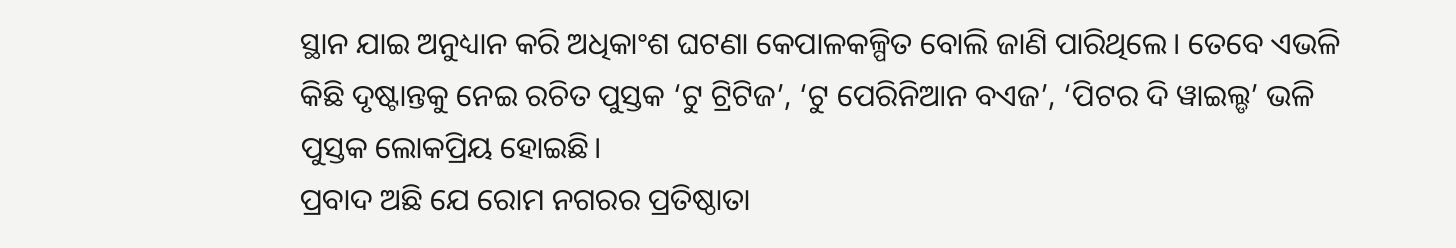ସ୍ଥାନ ଯାଇ ଅନୁଧ୍ୟାନ କରି ଅଧିକାଂଶ ଘଟଣା କେପାଳକଳ୍ପିତ ବୋଲି ଜାଣି ପାରିଥିଲେ। ତେବେ ଏଭଳି କିଛି ଦୃଷ୍ଟାନ୍ତକୁ ନେଇ ରଚିତ ପୁସ୍ତକ ‘ଟୁ ଟ୍ରିଟିଜ’, ‘ଟୁ ପେରିନିଆନ ବଏଜ’, ‘ପିଟର ଦି ୱାଇଲ୍ଡ’ ଭଳି ପୁସ୍ତକ ଲୋକପ୍ରିୟ ହୋଇଛି।
ପ୍ରବାଦ ଅଛି ଯେ ରୋମ ନଗରର ପ୍ରତିଷ୍ଠାତା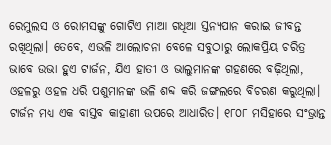ରେମୁଲସ ଓ ରୋମସଙ୍କୁ ଗୋଟିଏ ମାଆ ଗଧିଆ ସ୍ତନ୍ୟପାନ କରାଇ ଜୀବନ୍ତ ରଖିଥିଲା। ତେବେ, ଏଭଳି ଆଲୋଚନା ବେଳେ ସବୁଠାରୁ ଲୋକପ୍ରିୟ ଚରିତ୍ର ଭାବେ ଉଭା ହୁଏ ଟାର୍ଜନ, ଯିଏ ହାତୀ ଓ ଭାଲୁମାନଙ୍କ ଗହଣରେ ବଢ଼ିଥିଲା, ଓହଳରୁ ଓହଳ ଧରି ପଶୁମାନଙ୍କ ଭଳି ଶବ୍ଦ କରି ଜଙ୍ଗଲରେ ବିଚରଣ କରୁଥିଲା। ଟାର୍ଜନ ମଧ୍ୟ ଏକ ବାସ୍ତବ କାହାଣୀ ଉପରେ ଆଧାରିତ। ୧୮୦୮ ମସିହାରେ ସଂଭ୍ରାନ୍ତ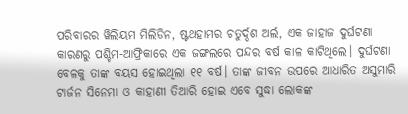ପରିବାରର ୱିଲିୟମ ମିଲିଡିନ, ଷ୍ଟଥହାମର ଚତୁର୍ଦ୍ଦଶ ଅର୍ଲ, ଏକ ଜାହାଜ ଦୁର୍ଘଟଣା କାରଣରୁ ପଶ୍ଚିମ-ଆଫ୍ରିକାରେ ଏକ ଜଙ୍ଗଲରେ ପନ୍ଦର ବର୍ଷ କାଳ କାଟିଥିଲେ। ଦୁର୍ଘଟଣା ବେଳକୁ ତାଙ୍କ ବୟସ ହୋଇଥିଲା ୧୧ ବର୍ଷ। ତାଙ୍କ ଜୀବନ ଉପରେ ଆଧାରିତ ଅସୁମାରି ଟାର୍ଜନ ସିନେମା ଓ କାହାଣୀ ତିଆରି ହୋଇ ଏବେ ସୁଦ୍ଧା ଲୋକଙ୍କ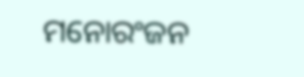ମନୋରଂଜନ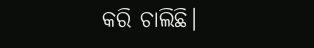କରି ଚାଲିଛି।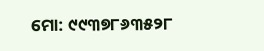ମୋ: ୯୯୩୭୮୬୩୫୨୮